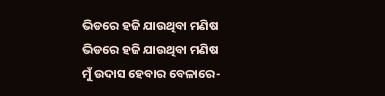ଭିଡରେ ହଜି ଯାଉଥିବା ମଣିଷ
ଭିଡରେ ହଜି ଯାଉଥିବା ମଣିଷ
ମୁଁ ଉଦାସ ହେବାର ବେଳାରେ-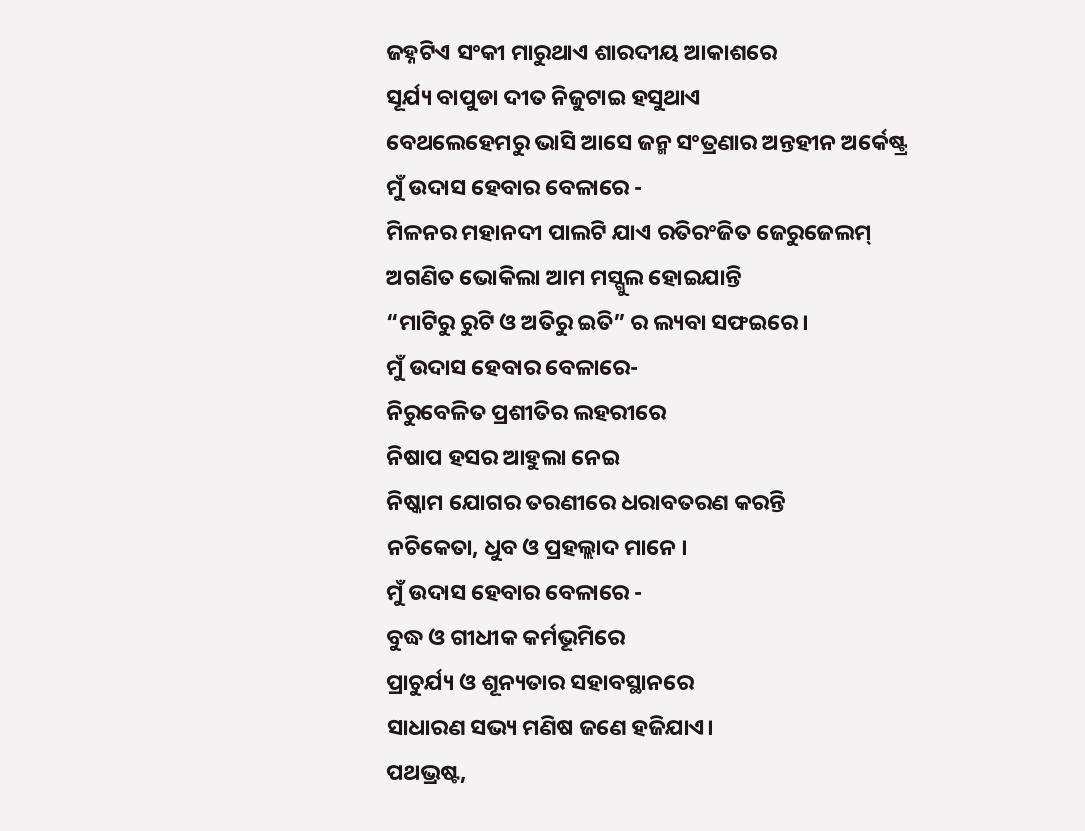ଜହ୍ନଟିଏ ସଂକୀ ମାରୁଥାଏ ଶାରଦୀୟ ଆକାଶରେ
ସୂର୍ଯ୍ୟ ବାପୁଡା ଦୀତ ନିଜୁଟାଇ ହସୁଥାଏ
ବେଥଲେହେମରୁ ଭାସି ଆସେ ଜନ୍ମ ସଂତ୍ରଣାର ଅନ୍ତହୀନ ଅର୍କେଷ୍ଟ୍ର
ମୁଁ ଉଦାସ ହେବାର ବେଳାରେ -
ମିଳନର ମହାନଦୀ ପାଲଟି ଯାଏ ରତିରଂଜିତ ଜେରୁଜେଲମ୍
ଅଗଣିତ ଭୋକିଲା ଆମ ମସ୍ଗୁଲ ହୋଇଯାନ୍ତି
“ମାଟିରୁ ରୁଟି ଓ ଅତିରୁ ଇତି” ର ଲ୍ୟବା ସଫଇରେ ।
ମୁଁ ଉଦାସ ହେବାର ବେଳାରେ-
ନିରୁବେଳିତ ପ୍ରଶୀତିର ଲହରୀରେ
ନିଷାପ ହସର ଆହୁଲା ନେଇ
ନିଷ୍କାମ ଯୋଗର ତରଣୀରେ ଧରାବତରଣ କରନ୍ତି
ନଚିକେତା, ଧୁବ ଓ ପ୍ରହଲ୍ଲାଦ ମାନେ ।
ମୁଁ ଉଦାସ ହେବାର ବେଳାରେ -
ବୁଦ୍ଧ ଓ ଗୀଧୀକ କର୍ମଭୂମିରେ
ପ୍ରାଚୁର୍ଯ୍ୟ ଓ ଶୂନ୍ୟତାର ସହାବସ୍ଥାନରେ
ସାଧାରଣ ସଭ୍ୟ ମଣିଷ ଜଣେ ହଜିଯାଏ।
ପଥଭ୍ରଷ୍ଟ,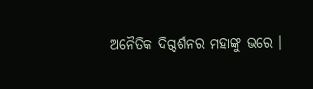ଅନୈତିକ ଦିଗ୍ଦର୍ଶନର ମହାଙ୍କୁ ଭରେ ।